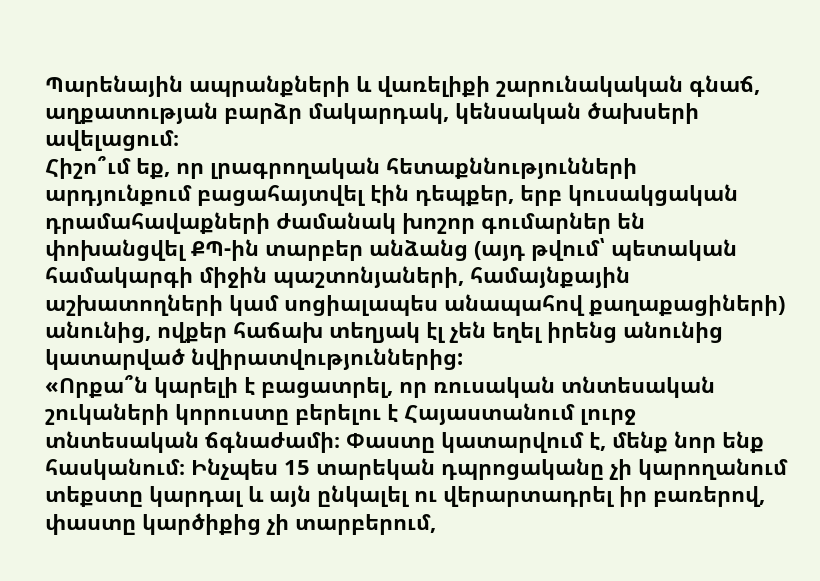Պարենային ապրանքների և վառելիքի շարունակական գնաճ, աղքատության բարձր մակարդակ, կենսական ծախսերի ավելացում։
Հիշո՞ւմ եք, որ լրագրողական հետաքննությունների արդյունքում բացահայտվել էին դեպքեր, երբ կուսակցական դրամահավաքների ժամանակ խոշոր գումարներ են փոխանցվել ՔՊ-ին տարբեր անձանց (այդ թվում՝ պետական համակարգի միջին պաշտոնյաների, համայնքային աշխատողների կամ սոցիալապես անապահով քաղաքացիների) անունից, ովքեր հաճախ տեղյակ էլ չեն եղել իրենց անունից կատարված նվիրատվություններից:
«Որքա՞ն կարելի է բացատրել, որ ռուսական տնտեսական շուկաների կորուստը բերելու է Հայաստանում լուրջ տնտեսական ճգնաժամի։ Փաստը կատարվում է, մենք նոր ենք հասկանում։ Ինչպես 15 տարեկան դպրոցականը չի կարողանում տեքստը կարդալ և այն ընկալել ու վերարտադրել իր բառերով, փաստը կարծիքից չի տարբերում,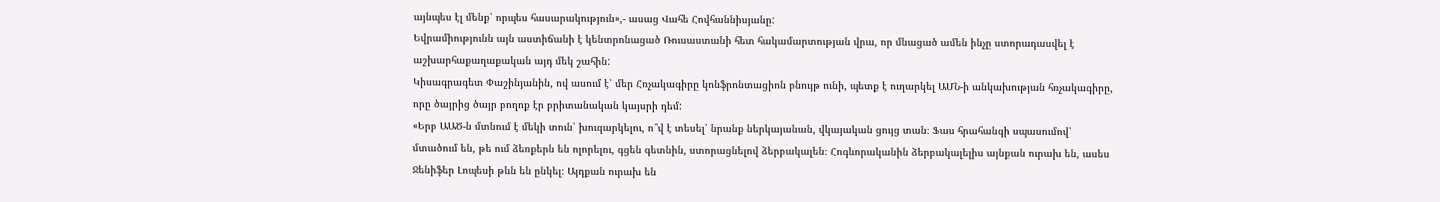այնպես էլ մենք՝ որպես հասարակություն»,- ասաց Վահե Հովհաննիսյանը:
Եվրամիությունն այն աստիճանի է կենտրոնացած Ռուսաստանի հետ հակամարտության վրա, որ մնացած ամեն ինչը ստորադասվել է աշխարհաքաղաքական այդ մեկ շահին:
Կիսագրագետ Փաշինյանին, ով ասում է՝ մեր Հռչակագիրը կոնֆրոնտացիոն բնույթ ունի, պետք է ուղարկել ԱՄՆ-ի անկախության հռչակագիրը, որը ծայրից ծայր բողոք էր բրիտանական կայսրի դեմ:
«Երբ ԱԱԾ-ն մտնում է մեկի տուն՝ խուզարկելու, ո՞վ է տեսել՝ նրանք ներկայանան, վկայական ցույց տան։ Ֆաս հրահանգի սպասումով՝ մտածում են, թե ում ձեռքերն են ոլորելու, գցեն գետնին, ստորացնելով ձերբակալեն։ Հոգևորականին ձերբակալելիս այնքան ուրախ են, ասես Ջենիֆեր Լոպեսի թևն են ընկել։ Այդքան ուրախ են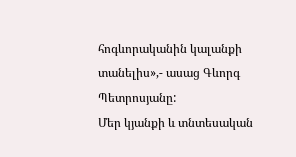հոգևորականին կալանքի տանելիս»,- ասաց Գևորգ Պետրոսյանը:
Մեր կյանքի և տնտեսական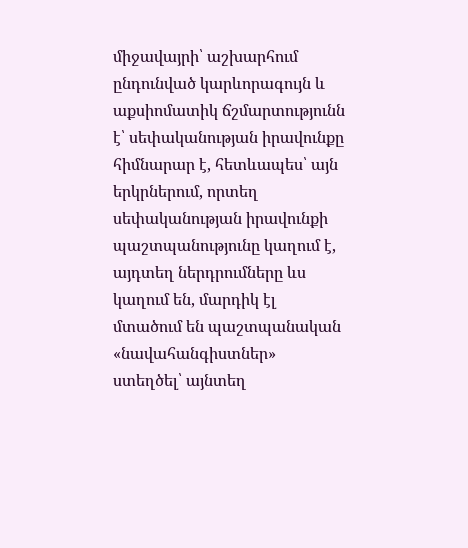միջավայրի՝ աշխարհում ընդունված կարևորագույն և աքսիոմատիկ ճշմարտությունն է՝ սեփականության իրավունքը հիմնարար է, հետևապես՝ այն երկրներում, որտեղ սեփականության իրավունքի պաշտպանությունը կաղում է, այդտեղ ներդրումները ևս կաղում են, մարդիկ էլ մտածում են պաշտպանական «նավահանգիստներ» ստեղծել՝ այնտեղ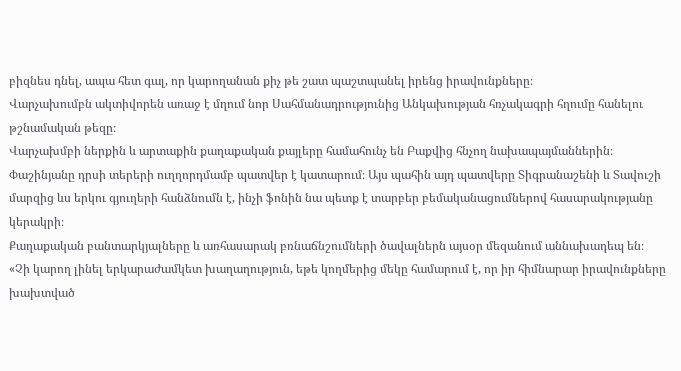բիզնես դնել, ապա հետ գալ, որ կարողանան քիչ թե շատ պաշտպանել իրենց իրավունքները։
Վարչախումբն ակտիվորեն առաջ է մղում նոր Սահմանադրությունից Անկախության հռչակագրի հղումը հանելու թշնամական թեզը։
Վարչախմբի ներքին և արտաքին քաղաքական քայլերը համահունչ են Բաքվից հնչող նախապայմաններին։
Փաշինյանը դրսի տերերի ուղղորդմամբ պատվեր է կատարում։ Այս պահին այդ պատվերը Տիգրանաշենի և Տավուշի մարզից ևս երկու գյուղերի հանձնումն է, ինչի ֆոնին նա պետք է տարբեր բեմականացումներով հասարակությանը կերակրի։
Քաղաքական բանտարկյալները և առհասարակ բռնաճնշումների ծավալներն այսօր մեզանում աննախադեպ են։
«Չի կարող լինել երկարաժամկետ խաղաղություն, եթե կողմերից մեկը համարում է, որ իր հիմնարար իրավունքները խախտված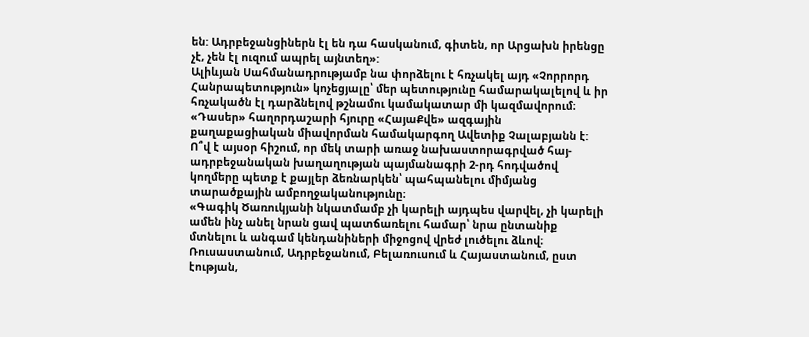են: Ադրբեջանցիներն էլ են դա հասկանում, գիտեն, որ Արցախն իրենցը չէ, չեն էլ ուզում ապրել այնտեղ»:
Ալիևյան Սահմանադրությամբ նա փորձելու է հռչակել այդ «Չորրորդ Հանրապետություն» կոչեցյալը՝ մեր պետությունը համարակալելով և իր հռչակածն էլ դարձնելով թշնամու կամակատար մի կազմավորում։
«Դասեր» հաղորդաշարի հյուրը «ՀայաՔվե» ազգային քաղաքացիական միավորման համակարգող Ավետիք Չալաբյանն է:
Ո՞վ է այսօր հիշում, որ մեկ տարի առաջ նախաստորագրված հայ-ադրբեջանական խաղաղության պայմանագրի 2-րդ հոդվածով կողմերը պետք է քայլեր ձեռնարկեն՝ պահպանելու միմյանց տարածքային ամբողջականությունը։
«Գագիկ Ծառուկյանի նկատմամբ չի կարելի այդպես վարվել, չի կարելի ամեն ինչ անել նրան ցավ պատճառելու համար՝ նրա ընտանիք մտնելու և անգամ կենդանիների միջոցով վրեժ լուծելու ձևով։ Ռուսաստանում, Ադրբեջանում, Բելառուսում և Հայաստանում, ըստ էության,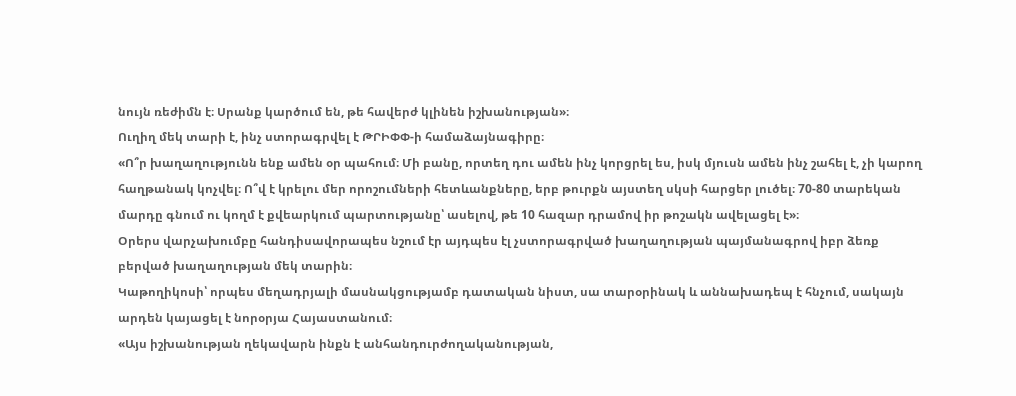նույն ռեժիմն է։ Սրանք կարծում են, թե հավերժ կլինեն իշխանության»։
Ուղիղ մեկ տարի է, ինչ ստորագրվել է ԹՐԻՓՓ-ի համաձայնագիրը։
«Ո՞ր խաղաղությունն ենք ամեն օր պահում։ Մի բանը, որտեղ դու ամեն ինչ կորցրել ես, իսկ մյուսն ամեն ինչ շահել է, չի կարող հաղթանակ կոչվել։ Ո՞վ է կրելու մեր որոշումների հետևանքները, երբ թուրքն այստեղ սկսի հարցեր լուծել։ 70-80 տարեկան մարդը գնում ու կողմ է քվեարկում պարտությանը՝ ասելով, թե 10 հազար դրամով իր թոշակն ավելացել է»։
Օրերս վարչախումբը հանդիսավորապես նշում էր այդպես էլ չստորագրված խաղաղության պայմանագրով իբր ձեռք բերված խաղաղության մեկ տարին։
Կաթողիկոսի՝ որպես մեղադրյալի մասնակցությամբ դատական նիստ, սա տարօրինակ և աննախադեպ է հնչում, սակայն արդեն կայացել է նորօրյա Հայաստանում։
«Այս իշխանության ղեկավարն ինքն է անհանդուրժողականության,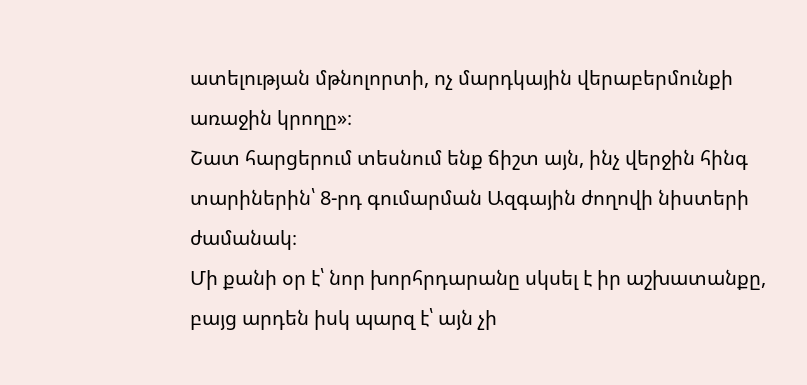ատելության մթնոլորտի, ոչ մարդկային վերաբերմունքի առաջին կրողը»։
Շատ հարցերում տեսնում ենք ճիշտ այն, ինչ վերջին հինգ տարիներին՝ 8-րդ գումարման Ազգային ժողովի նիստերի ժամանակ։
Մի քանի օր է՝ նոր խորհրդարանը սկսել է իր աշխատանքը, բայց արդեն իսկ պարզ է՝ այն չի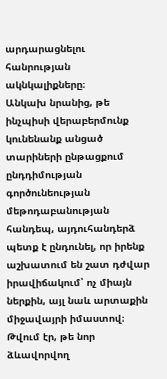արդարացնելու հանրության ակնկալիքները։
Անկախ նրանից, թե ինչպիսի վերաբերմունք կունենանք անցած տարիների ընթացքում ընդդիմության գործունեության մեթոդաբանության հանդեպ, այդուհանդերձ պետք է ընդունել, որ իրենք աշխատում են շատ դժվար իրավիճակում՝ ոչ միայն ներքին, այլ նաև արտաքին միջավայրի իմաստով։
Թվում էր, թե նոր ձևավորվող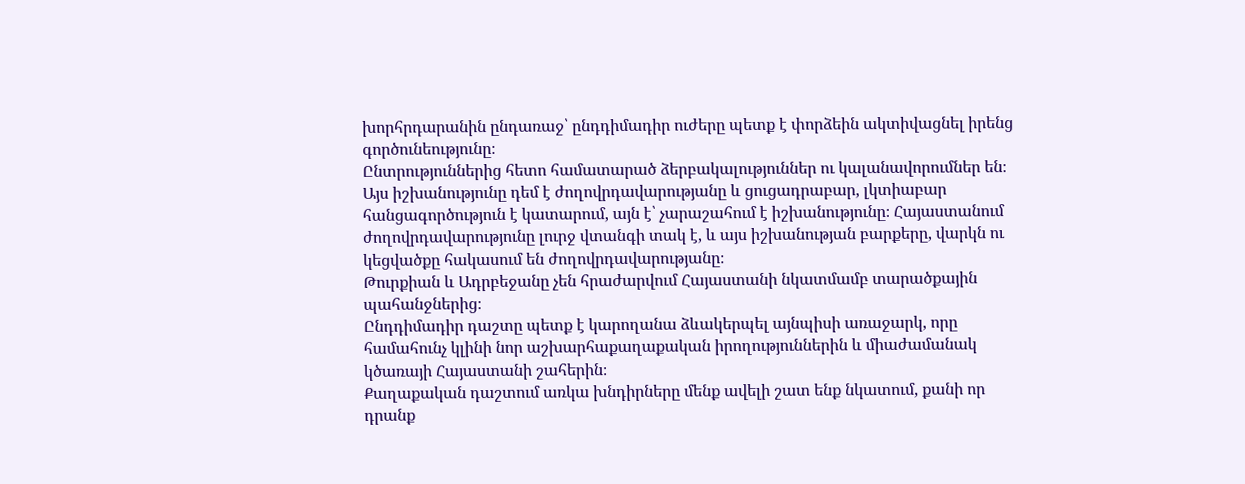խորհրդարանին ընդառաջ՝ ընդդիմադիր ուժերը պետք է փորձեին ակտիվացնել իրենց գործունեությունը։
Ընտրություններից հետո համատարած ձերբակալություններ ու կալանավորումներ են։
Այս իշխանությունը դեմ է ժողովրդավարությանը և ցուցադրաբար, լկտիաբար հանցագործություն է կատարում, այն է՝ չարաշահում է իշխանությունը։ Հայաստանում ժողովրդավարությունը լուրջ վտանգի տակ է, և այս իշխանության բարքերը, վարկն ու կեցվածքը հակասում են ժողովրդավարությանը։
Թուրքիան և Ադրբեջանը չեն հրաժարվում Հայաստանի նկատմամբ տարածքային պահանջներից։
Ընդդիմադիր դաշտը պետք է կարողանա ձևակերպել այնպիսի առաջարկ, որը համահունչ կլինի նոր աշխարհաքաղաքական իրողություններին և միաժամանակ կծառայի Հայաստանի շահերին։
Քաղաքական դաշտում առկա խնդիրները մենք ավելի շատ ենք նկատում, քանի որ դրանք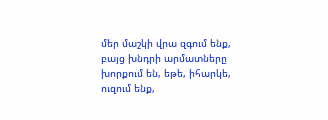մեր մաշկի վրա զգում ենք, բայց խնդրի արմատները խորքում են, եթե, իհարկե, ուզում ենք,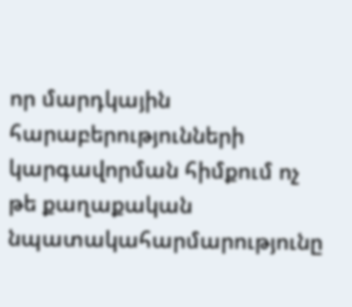որ մարդկային հարաբերությունների կարգավորման հիմքում ոչ թե քաղաքական նպատակահարմարությունը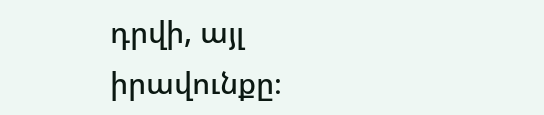դրվի, այլ իրավունքը։